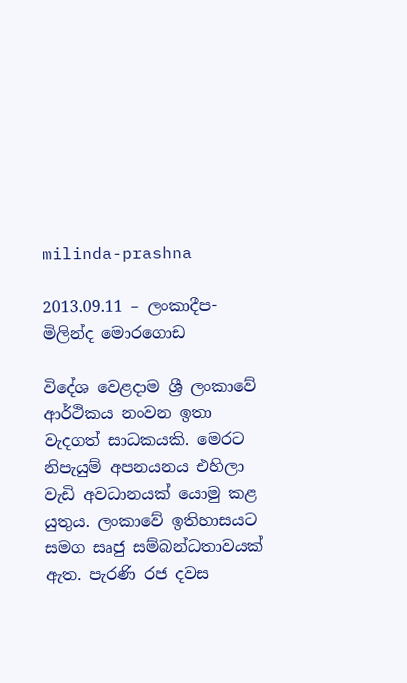milinda-prashna

2013.09.11 – ලංකාදීප- මිලින්ද මොරගොඩ

විදේශ වෙළදාම ශ්‍රී ලංකාවේ ආර්ථිකය නංවන ඉතා වැදගත් සාධකයකි. මෙරට නිපැයුම් අපනයනය එහිලා වැඩි අවධානයක් යොමු කළ යුතුය. ලංකාවේ ඉතිහාසයට සමග සෘජු සම්බන්ධතාවයක් ඇත. පැරණි රජ දවස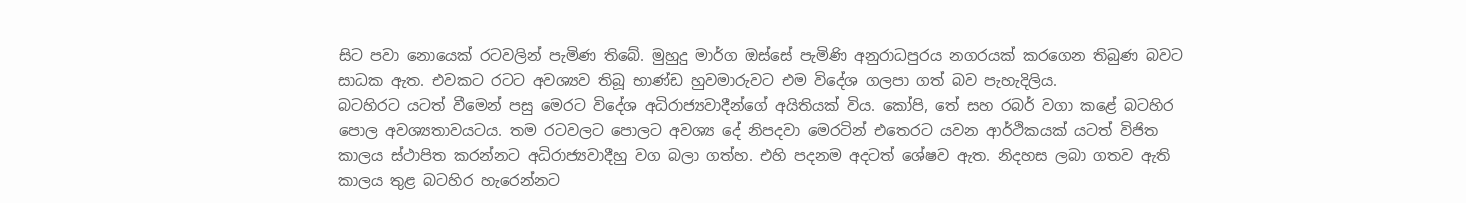සිට පවා නොයෙක් රටවලින් පැමිණ තිබේ. මුහුදු මාර්ග ඔස්සේ පැමිණි අනුරාධපුරය නගරයක් කරගෙන තිබුණ බවට සාධක ඇත. එවකට රටට අවශ්‍යව තිබූ භාණ්ඩ හුවමාරුවට එම විදේශ ගලපා ගත් බව පැහැදිලිය.
බටහිරට යටත් වීමෙන් පසු මෙරට විදේශ අධිරාජ්‍යවාදීන්ගේ අයිතියක් විය. කෝපි, තේ සහ රබර් වගා කළේ බටහිර පොල අවශ්‍යතාවයටය. තම රටවලට පොලට අවශ්‍ය දේ නිපදවා මෙරටින් එතෙරට යවන ආර්ථිකයක් යටත් විජිත කාලය ස්ථාපිත කරන්නට අධිරාජ්‍යවාදීහු වග බලා ගත්හ. එහි පදනම අදටත් ශේෂව ඇත. නිදහස ලබා ගතව ඇති කාලය තුළ බටහිර හැරෙන්නට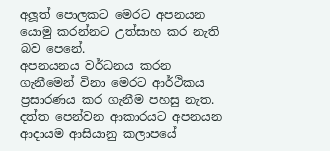අලූත් පොලකට මෙරට අපනයන යොමු කරන්නට උත්සාහ කර නැති බව පෙනේ.
අපනයනය වර්ධනය කරන ගැනීමෙන් විනා මෙරට ආර්ථිකය ප්‍රසාරණය කර ගැනීම පහසු නැත. දත්ත පෙන්වන ආකාරයට අපනයන ආදායම ආසියානු කලාපයේ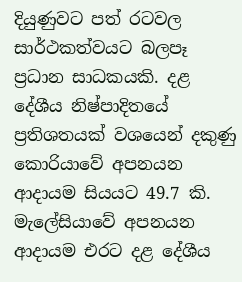දියුණුවට පත් රටවල සාර්ථකත්වයට බලපෑ ප්‍රධාන සාධකයකි. දළ දේශීය නිෂ්පාදිතයේ ප්‍රතිශතයක් වශයෙන් දකුණු කොරියාවේ අපනයන ආදායම සියයට 49.7 කි. මැලේසියාවේ අපනයන ආදායම එරට දළ දේශීය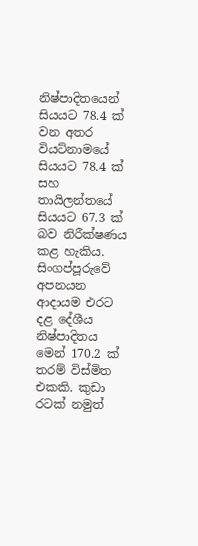නිෂ්පාදිතයෙන් සියයට 78.4 ක් වන අතර වියට්නාමයේ සියයට 78.4 ක් සහ තායිලන්තයේ සියයට 67.3 ක් බව නිරීක්ෂණය කළ හැකිය. සිංගප්පූරුවේ අපනයන ආදායම එරට දළ දේශීය නිෂ්පාදිතය මෙන් 170.2 ක් තරම් විස්මිත එකකි. කුඩා රටක් නමුත්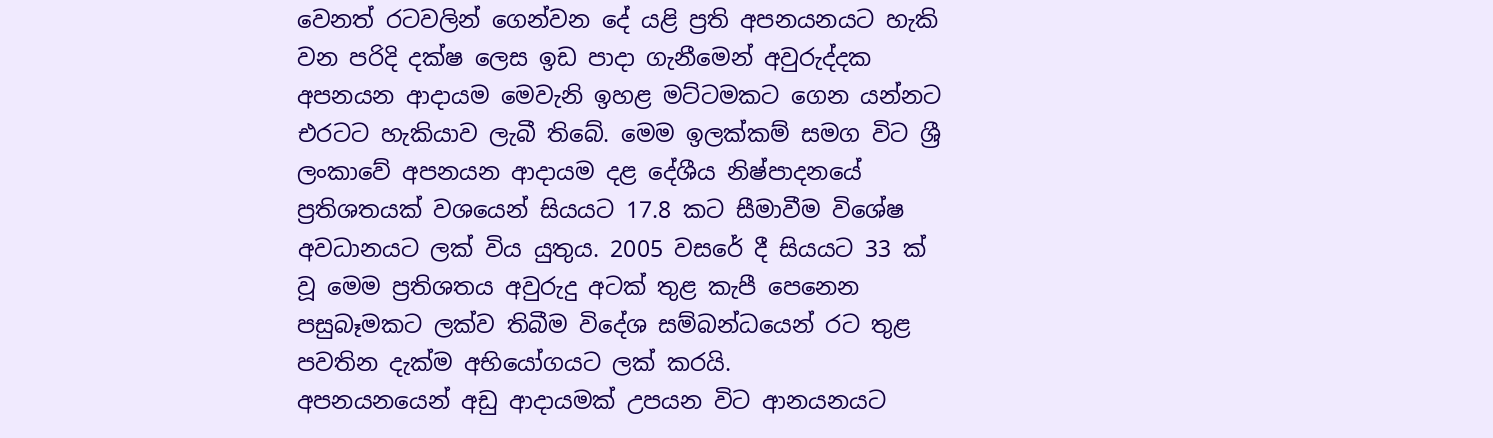වෙනත් රටවලින් ගෙන්වන දේ යළි ප්‍රති අපනයනයට හැකි වන පරිදි දක්ෂ ලෙස ඉඩ පාදා ගැනීමෙන් අවුරුද්දක අපනයන ආදායම මෙවැනි ඉහළ මට්ටමකට ගෙන යන්නට එරටට හැකියාව ලැබී තිබේ. මෙම ඉලක්කම් සමග විට ශ්‍රී ලංකාවේ අපනයන ආදායම දළ දේශීය නිෂ්පාදනයේ ප්‍රතිශතයක් වශයෙන් සියයට 17.8 කට සීමාවීම විශේෂ අවධානයට ලක් විය යුතුය. 2005 වසරේ දී සියයට 33 ක් වූ මෙම ප්‍රතිශතය අවුරුදු අටක් තුළ කැපී පෙනෙන පසුබෑමකට ලක්ව තිබීම විදේශ සම්බන්ධයෙන් රට තුළ පවතින දැක්ම අභියෝගයට ලක් කරයි.
අපනයනයෙන් අඩු ආදායමක් උපයන විට ආනයනයට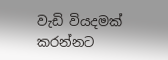වැඩි වියදමක් කරන්නට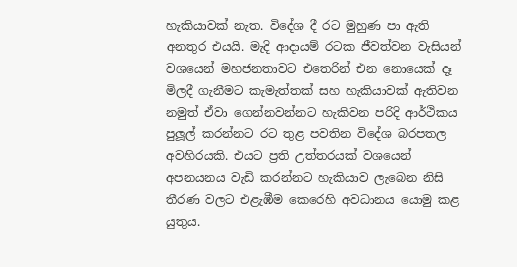හැකියාවක් නැත. විදේශ දී රට මුහුණ පා ඇති අනතුර එයයි. මැදි ආදායම් රටක ජීවත්වන වැසියන් වශයෙන් මහජනතාවට එතෙරින් එන නොයෙක් දෑ මිලදී ගැනීමට කැමැත්තක් සහ හැකියාවක් ඇතිවන නමුත් ඒවා ගෙන්නවන්නට හැකිවන පරිදි ආර්ථිකය පුලූල් කරන්නට රට තුළ පවතින විදේශ බරපතල අවහිරයකි. එයට ප්‍රති උත්තරයක් වශයෙන් අපනයනය වැඩි කරන්නට හැකියාව ලැබෙන නිසි තීරණ වලට එළැඹීම කෙරෙහි අවධානය යොමු කළ යුතුය.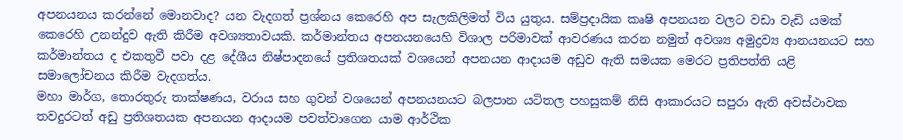අපනයනය කරන්නේ මොනවාද? යන වැදගත් ප්‍රශ්නය කෙරෙහි අප සැලකිලිමත් විය යුතුය. සම්ප්‍රදායික කෘෂි අපනයන වලට වඩා වැඩි යමක් කෙරෙහි උනන්දුව ඇති කිරීම අවශ්‍යතාවයකි. කර්මාන්තය අපනයනයෙහි විශාල පරිමාවක් ආවරණය කරන නමුත් අවශ්‍ය අමුද්‍රව්‍ය ආනයනයට සහ කර්මාන්තය ද එකතුවී පවා දළ දේශීය නිෂ්පාදනයේ ප්‍රතිශතයක් වශයෙන් අපනයන ආදායම අඩුව ඇති සමයක මෙරට ප්‍රතිපත්ති යළි සමාලෝචනය කිරීම වැදගත්ය.
මහා මාර්ග, තොරතුරු තාක්ෂණය, වරාය සහ ගුවන් වශයෙන් අපනයනයට බලපාන යටිතල පහසුකම් නිසි ආකාරයට සපුරා ඇති අවස්ථාවක තවදුරටත් අඩු ප්‍රතිශතයක අපනයන ආදායම පවත්වාගෙන යාම ආර්ථික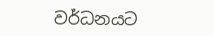වර්ධනයට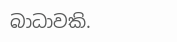බාධාවකි.